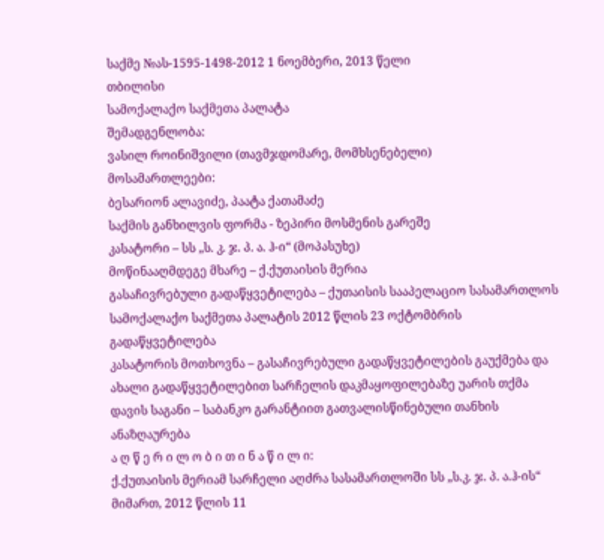საქმე №ას-1595-1498-2012 1 ნოემბერი, 2013 წელი
თბილისი
სამოქალაქო საქმეთა პალატა
შემადგენლობა:
ვასილ როინიშვილი (თავმჯდომარე, მომხსენებელი)
მოსამართლეები:
ბესარიონ ალავიძე, პაატა ქათამაძე
საქმის განხილვის ფორმა - ზეპირი მოსმენის გარეშე
კასატორი – სს „ს. კ. ჯ. პ. ა. ჰ-ი“ (მოპასუხე)
მოწინააღმდეგე მხარე – ქ.ქუთაისის მერია
გასაჩივრებული გადაწყვეტილება – ქუთაისის სააპელაციო სასამართლოს სამოქალაქო საქმეთა პალატის 2012 წლის 23 ოქტომბრის გადაწყვეტილება
კასატორის მოთხოვნა – გასაჩივრებული გადაწყვეტილების გაუქმება და ახალი გადაწყვეტილებით სარჩელის დაკმაყოფილებაზე უარის თქმა
დავის საგანი – საბანკო გარანტიით გათვალისწინებული თანხის ანაზღაურება
ა ღ წ ე რ ი ლ ო ბ ი თ ი ნ ა წ ი ლ ი:
ქ.ქუთაისის მერიამ სარჩელი აღძრა სასამართლოში სს „ს.კ. ჯ. პ. ა.ჰ-ის“ მიმართ, 2012 წლის 11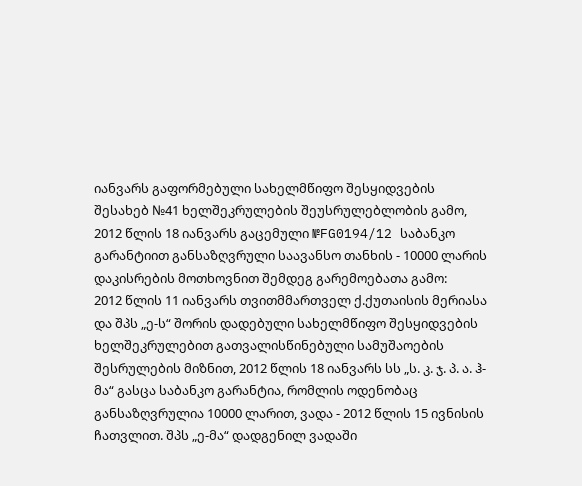იანვარს გაფორმებული სახელმწიფო შესყიდვების შესახებ №41 ხელშეკრულების შეუსრულებლობის გამო, 2012 წლის 18 იანვარს გაცემული №FG0194/12 საბანკო გარანტიით განსაზღვრული საავანსო თანხის - 10000 ლარის დაკისრების მოთხოვნით შემდეგ გარემოებათა გამო:
2012 წლის 11 იანვარს თვითმმართველ ქ.ქუთაისის მერიასა და შპს „ე-ს“ შორის დადებული სახელმწიფო შესყიდვების ხელშეკრულებით გათვალისწინებული სამუშაოების შესრულების მიზნით, 2012 წლის 18 იანვარს სს „ს. კ. ჯ. პ. ა. ჰ-მა“ გასცა საბანკო გარანტია, რომლის ოდენობაც განსაზღვრულია 10000 ლარით, ვადა - 2012 წლის 15 ივნისის ჩათვლით. შპს „ე-მა“ დადგენილ ვადაში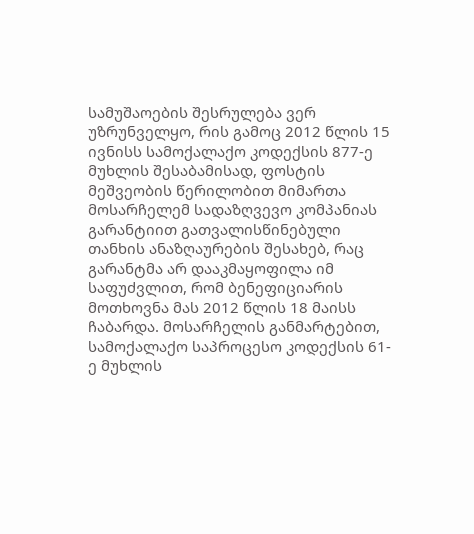სამუშაოების შესრულება ვერ უზრუნველყო, რის გამოც 2012 წლის 15 ივნისს სამოქალაქო კოდექსის 877-ე მუხლის შესაბამისად, ფოსტის მეშვეობის წერილობით მიმართა მოსარჩელემ სადაზღვევო კომპანიას გარანტიით გათვალისწინებული თანხის ანაზღაურების შესახებ, რაც გარანტმა არ დააკმაყოფილა იმ საფუძვლით, რომ ბენეფიციარის მოთხოვნა მას 2012 წლის 18 მაისს ჩაბარდა. მოსარჩელის განმარტებით, სამოქალაქო საპროცესო კოდექსის 61-ე მუხლის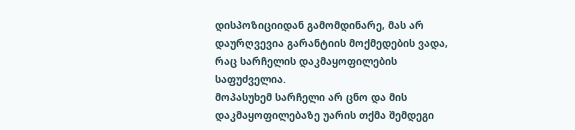დისპოზიციიდან გამომდინარე, მას არ დაურღვევია გარანტიის მოქმედების ვადა, რაც სარჩელის დაკმაყოფილების საფუძველია.
მოპასუხემ სარჩელი არ ცნო და მის დაკმაყოფილებაზე უარის თქმა შემდეგი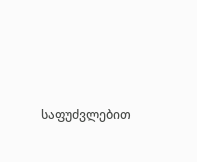საფუძვლებით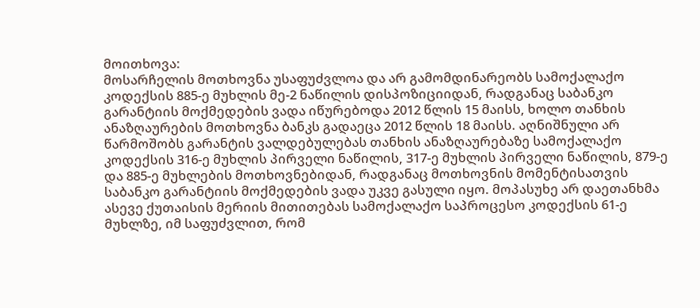მოითხოვა:
მოსარჩელის მოთხოვნა უსაფუძვლოა და არ გამომდინარეობს სამოქალაქო კოდექსის 885-ე მუხლის მე-2 ნაწილის დისპოზიციიდან, რადგანაც საბანკო გარანტიის მოქმედების ვადა იწურებოდა 2012 წლის 15 მაისს, ხოლო თანხის ანაზღაურების მოთხოვნა ბანკს გადაეცა 2012 წლის 18 მაისს. აღნიშნული არ წარმოშობს გარანტის ვალდებულებას თანხის ანაზღაურებაზე სამოქალაქო კოდექსის 316-ე მუხლის პირველი ნაწილის, 317-ე მუხლის პირველი ნაწილის, 879-ე და 885-ე მუხლების მოთხოვნებიდან, რადგანაც მოთხოვნის მომენტისათვის საბანკო გარანტიის მოქმედების ვადა უკვე გასული იყო. მოპასუხე არ დაეთანხმა ასევე ქუთაისის მერიის მითითებას სამოქალაქო საპროცესო კოდექსის 61-ე მუხლზე, იმ საფუძვლით, რომ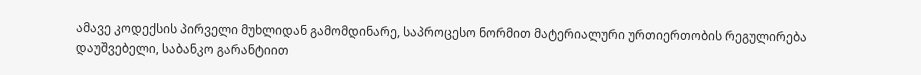ამავე კოდექსის პირველი მუხლიდან გამომდინარე, საპროცესო ნორმით მატერიალური ურთიერთობის რეგულირება დაუშვებელი, საბანკო გარანტიით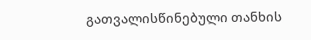გათვალისწინებული თანხის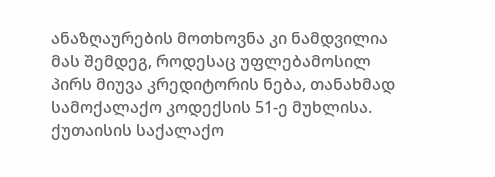ანაზღაურების მოთხოვნა კი ნამდვილია მას შემდეგ, როდესაც უფლებამოსილ პირს მიუვა კრედიტორის ნება, თანახმად სამოქალაქო კოდექსის 51-ე მუხლისა.
ქუთაისის საქალაქო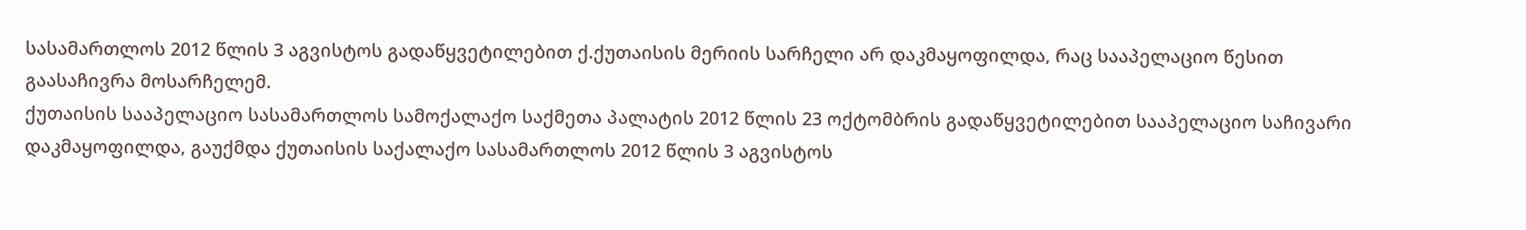სასამართლოს 2012 წლის 3 აგვისტოს გადაწყვეტილებით ქ.ქუთაისის მერიის სარჩელი არ დაკმაყოფილდა, რაც სააპელაციო წესით გაასაჩივრა მოსარჩელემ.
ქუთაისის სააპელაციო სასამართლოს სამოქალაქო საქმეთა პალატის 2012 წლის 23 ოქტომბრის გადაწყვეტილებით სააპელაციო საჩივარი დაკმაყოფილდა, გაუქმდა ქუთაისის საქალაქო სასამართლოს 2012 წლის 3 აგვისტოს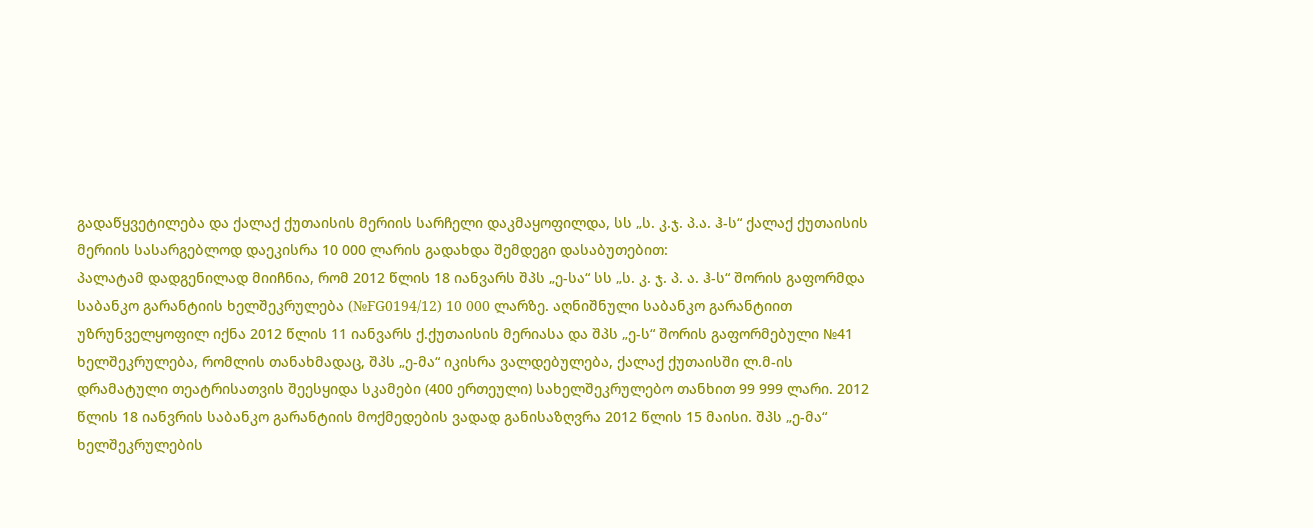გადაწყვეტილება და ქალაქ ქუთაისის მერიის სარჩელი დაკმაყოფილდა, სს „ს. კ.ჯ. პ.ა. ჰ-ს“ ქალაქ ქუთაისის მერიის სასარგებლოდ დაეკისრა 10 000 ლარის გადახდა შემდეგი დასაბუთებით:
პალატამ დადგენილად მიიჩნია, რომ 2012 წლის 18 იანვარს შპს „ე-სა“ სს „ს. კ. ჯ. პ. ა. ჰ-ს“ შორის გაფორმდა საბანკო გარანტიის ხელშეკრულება (№FG0194/12) 10 000 ლარზე. აღნიშნული საბანკო გარანტიით უზრუნველყოფილ იქნა 2012 წლის 11 იანვარს ქ.ქუთაისის მერიასა და შპს „ე-ს“ შორის გაფორმებული №41 ხელშეკრულება, რომლის თანახმადაც, შპს „ე-მა“ იკისრა ვალდებულება, ქალაქ ქუთაისში ლ.მ-ის დრამატული თეატრისათვის შეესყიდა სკამები (400 ერთეული) სახელშეკრულებო თანხით 99 999 ლარი. 2012 წლის 18 იანვრის საბანკო გარანტიის მოქმედების ვადად განისაზღვრა 2012 წლის 15 მაისი. შპს „ე-მა“ ხელშეკრულების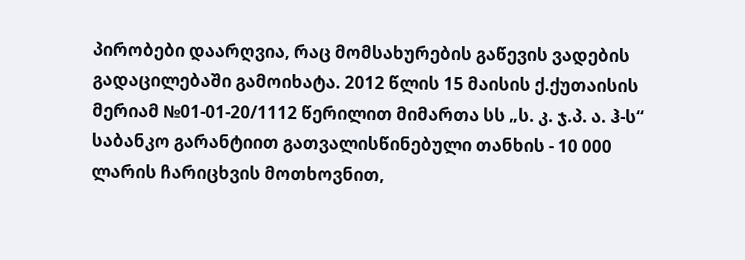პირობები დაარღვია, რაც მომსახურების გაწევის ვადების გადაცილებაში გამოიხატა. 2012 წლის 15 მაისის ქ.ქუთაისის მერიამ №01-01-20/1112 წერილით მიმართა სს „ს. კ. ჯ.პ. ა. ჰ-ს“ საბანკო გარანტიით გათვალისწინებული თანხის - 10 000 ლარის ჩარიცხვის მოთხოვნით,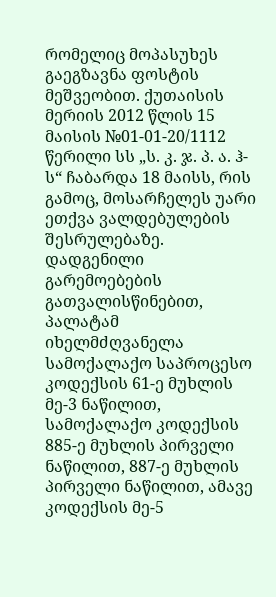რომელიც მოპასუხეს გაეგზავნა ფოსტის მეშვეობით. ქუთაისის მერიის 2012 წლის 15 მაისის №01-01-20/1112 წერილი სს „ს. კ. ჯ. პ. ა. ჰ-ს“ ჩაბარდა 18 მაისს, რის გამოც, მოსარჩელეს უარი ეთქვა ვალდებულების შესრულებაზე.
დადგენილი გარემოებების გათვალისწინებით, პალატამ იხელმძღვანელა სამოქალაქო საპროცესო კოდექსის 61-ე მუხლის მე-3 ნაწილით, სამოქალაქო კოდექსის 885-ე მუხლის პირველი ნაწილით, 887-ე მუხლის პირველი ნაწილით, ამავე კოდექსის მე-5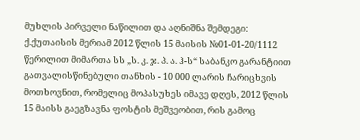მუხლის პირველი ნაწილით და აღნიშნა შემდეგი: ქ.ქუთაისის მერიამ 2012 წლის 15 მაისის №01-01-20/1112 წერილით მიმართა სს „ს. კ. ჯ. პ. ა. ჰ-ს“ საბანკო გარანტიით გათვალისწინებული თანხის - 10 000 ლარის ჩარიცხვის მოთხოვნით, რომელიც მოპასუხეს იმავე დღეს, 2012 წლის 15 მაისს გაეგზავნა ფოსტის მეშვეობით, რის გამოც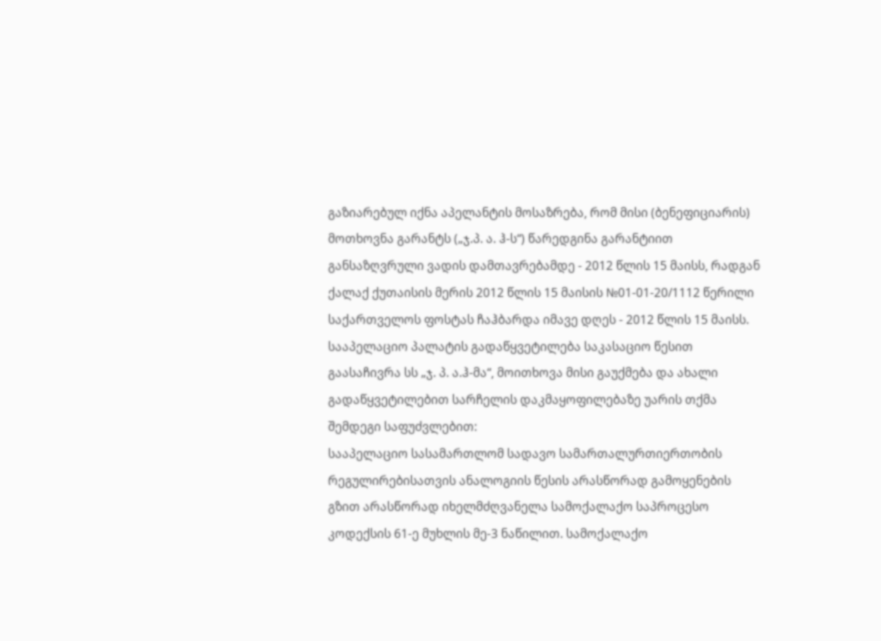გაზიარებულ იქნა აპელანტის მოსაზრება, რომ მისი (ბენეფიციარის) მოთხოვნა გარანტს („ჯ.პ. ა. ჰ-ს“) წარედგინა გარანტიით განსაზღვრული ვადის დამთავრებამდე - 2012 წლის 15 მაისს, რადგან ქალაქ ქუთაისის მერის 2012 წლის 15 მაისის №01-01-20/1112 წერილი საქართველოს ფოსტას ჩაჰბარდა იმავე დღეს - 2012 წლის 15 მაისს.
სააპელაციო პალატის გადაწყვეტილება საკასაციო წესით გაასაჩივრა სს „ჯ. პ. ა.ჰ-მა“, მოითხოვა მისი გაუქმება და ახალი გადაწყვეტილებით სარჩელის დაკმაყოფილებაზე უარის თქმა შემდეგი საფუძვლებით:
სააპელაციო სასამართლომ სადავო სამართალურთიერთობის რეგულირებისათვის ანალოგიის წესის არასწორად გამოყენების გზით არასწორად იხელმძღვანელა სამოქალაქო საპროცესო კოდექსის 61-ე მუხლის მე-3 ნაწილით. სამოქალაქო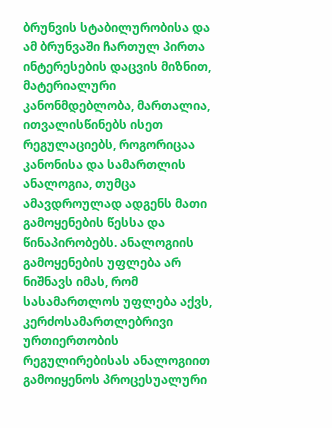ბრუნვის სტაბილურობისა და ამ ბრუნვაში ჩართულ პირთა ინტერესების დაცვის მიზნით, მატერიალური კანონმდებლობა, მართალია, ითვალისწინებს ისეთ რეგულაციებს, როგორიცაა კანონისა და სამართლის ანალოგია, თუმცა ამავდროულად ადგენს მათი გამოყენების წესსა და წინაპირობებს. ანალოგიის გამოყენების უფლება არ ნიშნავს იმას, რომ სასამართლოს უფლება აქვს, კერძოსამართლებრივი ურთიერთობის რეგულირებისას ანალოგიით გამოიყენოს პროცესუალური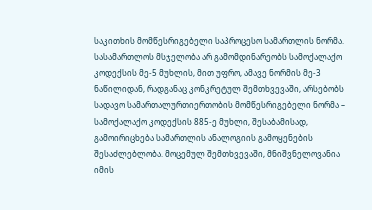საკითხის მომწესრიგებელი საპროცესო სამართლის ნორმა. სასამართლოს მსჯელობა არ გამომდინარეობს სამოქალაქო კოდექსის მე-5 მუხლის, მით უფრო, ამავე ნორმის მე-3 ნაწილიდან, რადგანაც კონკრეტულ შემთხვევაში, არსებობს სადავო სამართალურთიერთობის მომწესრიგებელი ნორმა – სამოქალაქო კოდექსის 885-ე მუხლი, შესაბამისად, გამოირიცხება სამართლის ანალოგიის გამოყენების შესაძლებლობა. მოცემულ შემთხვევაში, მნიშვნელოვანია იმის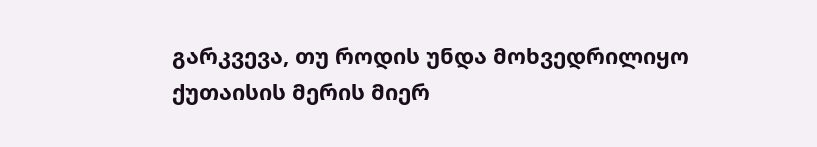გარკვევა, თუ როდის უნდა მოხვედრილიყო ქუთაისის მერის მიერ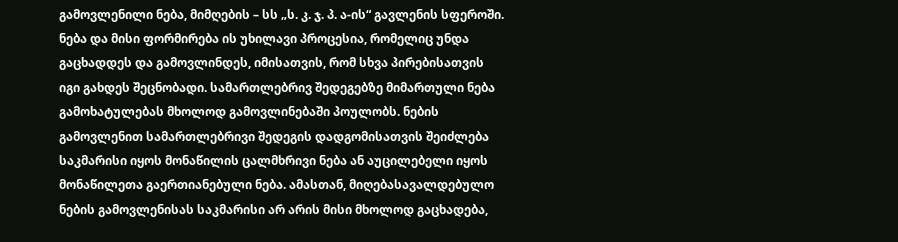გამოვლენილი ნება, მიმღების – სს „ს. კ. ჯ. პ. ა-ის“ გავლენის სფეროში. ნება და მისი ფორმირება ის უხილავი პროცესია, რომელიც უნდა გაცხადდეს და გამოვლინდეს, იმისათვის, რომ სხვა პირებისათვის იგი გახდეს შეცნობადი. სამართლებრივ შედეგებზე მიმართული ნება გამოხატულებას მხოლოდ გამოვლინებაში პოულობს. ნების გამოვლენით სამართლებრივი შედეგის დადგომისათვის შეიძლება საკმარისი იყოს მონაწილის ცალმხრივი ნება ან აუცილებელი იყოს მონაწილეთა გაერთიანებული ნება. ამასთან, მიღებასავალდებულო ნების გამოვლენისას საკმარისი არ არის მისი მხოლოდ გაცხადება,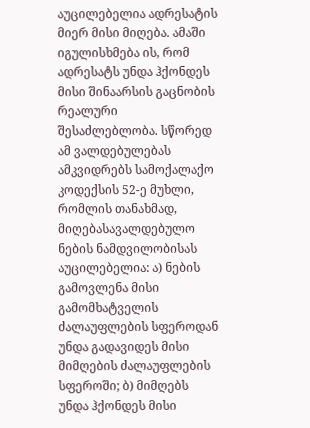აუცილებელია ადრესატის მიერ მისი მიღება. ამაში იგულისხმება ის, რომ ადრესატს უნდა ჰქონდეს მისი შინაარსის გაცნობის რეალური შესაძლებლობა. სწორედ ამ ვალდებულებას ამკვიდრებს სამოქალაქო კოდექსის 52-ე მუხლი, რომლის თანახმად, მიღებასავალდებულო ნების ნამდვილობისას აუცილებელია: ა) ნების გამოვლენა მისი გამომხატველის ძალაუფლების სფეროდან უნდა გადავიდეს მისი მიმღების ძალაუფლების სფეროში; ბ) მიმღებს უნდა ჰქონდეს მისი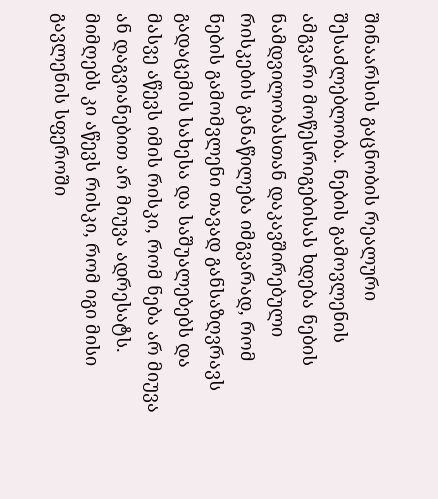შინაარსის გაცნობის რეალური შესაძლებლობა. ნების გამოვლენის ამგვარი მოწესრიგებისას ხდება ნების ნამდვილობასთან დაკავშირებული რისკების განაწილება იმგვარად, რომ ნების გამომვლენი თავად განსაზღვრავს გადაცემის სახესა და საშუალებებს და მასვე აწევს იმის რისკი, რომ ნება არ მიუვა ან დაგვიანებით არ მიუვა ადრესატს. მიმღებს კი აწევს რისკი, რომ იგი მისი გავლენის სფეროში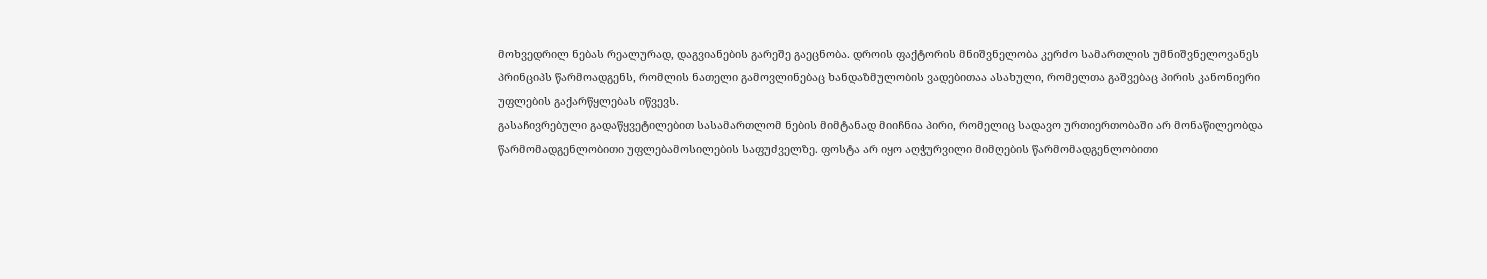მოხვედრილ ნებას რეალურად, დაგვიანების გარეშე გაეცნობა. დროის ფაქტორის მნიშვნელობა კერძო სამართლის უმნიშვნელოვანეს პრინციპს წარმოადგენს, რომლის ნათელი გამოვლინებაც ხანდაზმულობის ვადებითაა ასახული, რომელთა გაშვებაც პირის კანონიერი უფლების გაქარწყლებას იწვევს.
გასაჩივრებული გადაწყვეტილებით სასამართლომ ნების მიმტანად მიიჩნია პირი, რომელიც სადავო ურთიერთობაში არ მონაწილეობდა წარმომადგენლობითი უფლებამოსილების საფუძველზე. ფოსტა არ იყო აღჭურვილი მიმღების წარმომადგენლობითი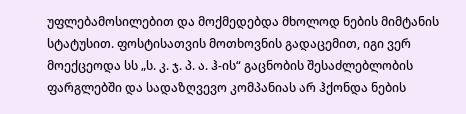უფლებამოსილებით და მოქმედებდა მხოლოდ ნების მიმტანის სტატუსით. ფოსტისათვის მოთხოვნის გადაცემით, იგი ვერ მოექცეოდა სს „ს. კ. ჯ. პ. ა. ჰ-ის“ გაცნობის შესაძლებლობის ფარგლებში და სადაზღვევო კომპანიას არ ჰქონდა ნების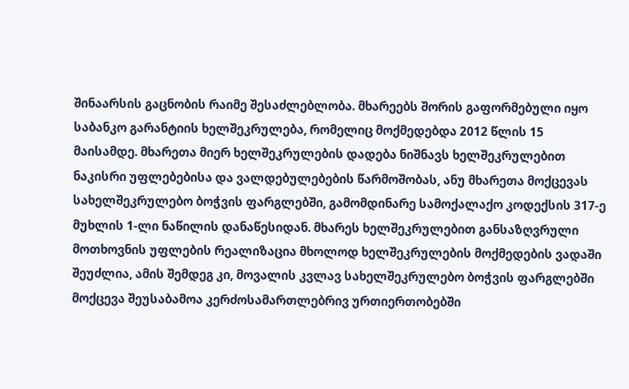შინაარსის გაცნობის რაიმე შესაძლებლობა. მხარეებს შორის გაფორმებული იყო საბანკო გარანტიის ხელშეკრულება, რომელიც მოქმედებდა 2012 წლის 15 მაისამდე. მხარეთა მიერ ხელშეკრულების დადება ნიშნავს ხელშეკრულებით ნაკისრი უფლებებისა და ვალდებულებების წარმოშობას, ანუ მხარეთა მოქცევას სახელშეკრულებო ბოჭვის ფარგლებში, გამომდინარე სამოქალაქო კოდექსის 317-ე მუხლის 1-ლი ნაწილის დანაწესიდან. მხარეს ხელშეკრულებით განსაზღვრული მოთხოვნის უფლების რეალიზაცია მხოლოდ ხელშეკრულების მოქმედების ვადაში შეუძლია, ამის შემდეგ კი, მოვალის კვლავ სახელშეკრულებო ბოჭვის ფარგლებში მოქცევა შეუსაბამოა კერძოსამართლებრივ ურთიერთობებში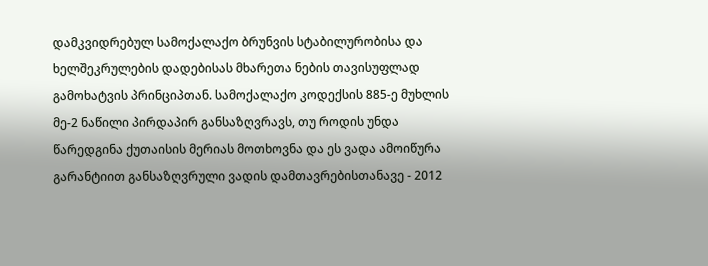დამკვიდრებულ სამოქალაქო ბრუნვის სტაბილურობისა და ხელშეკრულების დადებისას მხარეთა ნების თავისუფლად გამოხატვის პრინციპთან. სამოქალაქო კოდექსის 885-ე მუხლის მე-2 ნაწილი პირდაპირ განსაზღვრავს, თუ როდის უნდა წარედგინა ქუთაისის მერიას მოთხოვნა და ეს ვადა ამოიწურა გარანტიით განსაზღვრული ვადის დამთავრებისთანავე - 2012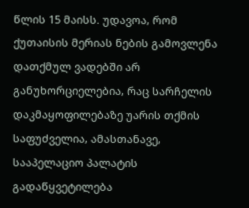წლის 15 მაისს. უდავოა, რომ ქუთაისის მერიას ნების გამოვლენა დათქმულ ვადებში არ განუხორციელებია, რაც სარჩელის დაკმაყოფილებაზე უარის თქმის საფუძველია, ამასთანავე, სააპელაციო პალატის გადაწყვეტილება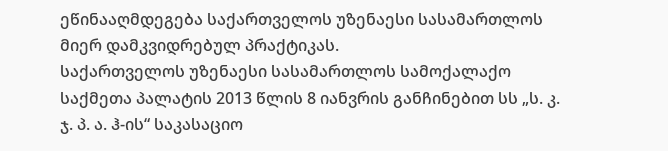ეწინააღმდეგება საქართველოს უზენაესი სასამართლოს მიერ დამკვიდრებულ პრაქტიკას.
საქართველოს უზენაესი სასამართლოს სამოქალაქო საქმეთა პალატის 2013 წლის 8 იანვრის განჩინებით სს „ს. კ. ჯ. პ. ა. ჰ-ის“ საკასაციო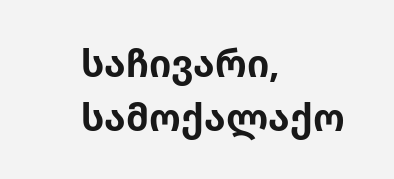საჩივარი, სამოქალაქო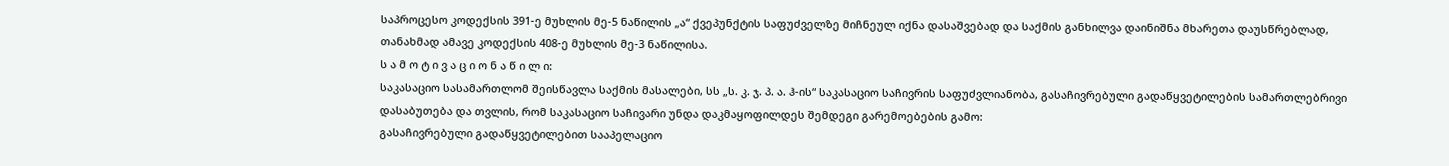საპროცესო კოდექსის 391-ე მუხლის მე-5 ნაწილის „ა“ ქვეპუნქტის საფუძველზე მიჩნეულ იქნა დასაშვებად და საქმის განხილვა დაინიშნა მხარეთა დაუსწრებლად, თანახმად ამავე კოდექსის 408-ე მუხლის მე-3 ნაწილისა.
ს ა მ ო ტ ი ვ ა ც ი ო ნ ა წ ი ლ ი:
საკასაციო სასამართლომ შეისწავლა საქმის მასალები, სს „ს. კ. ჯ. პ. ა. ჰ-ის“ საკასაციო საჩივრის საფუძვლიანობა, გასაჩივრებული გადაწყვეტილების სამართლებრივი დასაბუთება და თვლის, რომ საკასაციო საჩივარი უნდა დაკმაყოფილდეს შემდეგი გარემოებების გამო:
გასაჩივრებული გადაწყვეტილებით სააპელაციო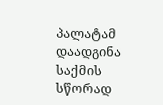პალატამ დაადგინა საქმის სწორად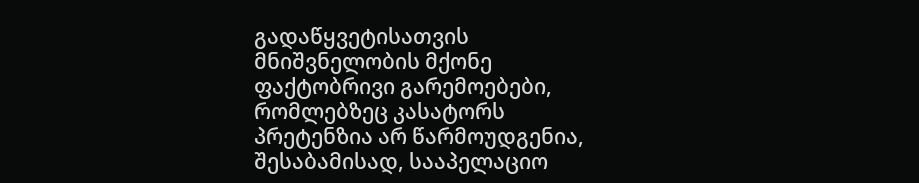გადაწყვეტისათვის მნიშვნელობის მქონე ფაქტობრივი გარემოებები, რომლებზეც კასატორს პრეტენზია არ წარმოუდგენია, შესაბამისად, სააპელაციო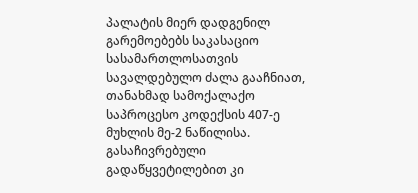პალატის მიერ დადგენილ გარემოებებს საკასაციო სასამართლოსათვის სავალდებულო ძალა გააჩნიათ, თანახმად სამოქალაქო საპროცესო კოდექსის 407-ე მუხლის მე-2 ნაწილისა. გასაჩივრებული გადაწყვეტილებით კი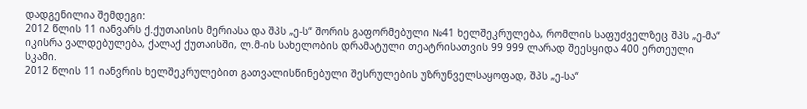დადგენილია შემდეგი:
2012 წლის 11 იანვარს ქ.ქუთაისის მერიასა და შპს „ე-ს“ შორის გაფორმებული №41 ხელშეკრულება, რომლის საფუძველზეც შპს „ე-მა“ იკისრა ვალდებულება, ქალაქ ქუთაისში, ლ.მ-ის სახელობის დრამატული თეატრისათვის 99 999 ლარად შეესყიდა 400 ერთეული სკამი.
2012 წლის 11 იანვრის ხელშეკრულებით გათვალისწინებული შესრულების უზრუნველსაყოფად, შპს „ე-სა“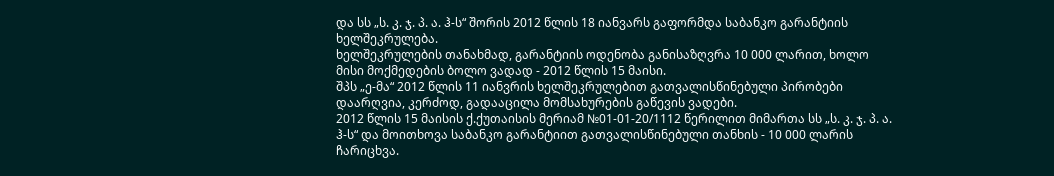და სს „ს. კ. ჯ. პ. ა. ჰ-ს“ შორის 2012 წლის 18 იანვარს გაფორმდა საბანკო გარანტიის ხელშეკრულება.
ხელშეკრულების თანახმად, გარანტიის ოდენობა განისაზღვრა 10 000 ლარით, ხოლო მისი მოქმედების ბოლო ვადად - 2012 წლის 15 მაისი.
შპს „ე-მა“ 2012 წლის 11 იანვრის ხელშეკრულებით გათვალისწინებული პირობები დაარღვია, კერძოდ, გადააცილა მომსახურების გაწევის ვადები.
2012 წლის 15 მაისის ქ.ქუთაისის მერიამ №01-01-20/1112 წერილით მიმართა სს „ს. კ. ჯ. პ. ა. ჰ-ს“ და მოითხოვა საბანკო გარანტიით გათვალისწინებული თანხის - 10 000 ლარის ჩარიცხვა.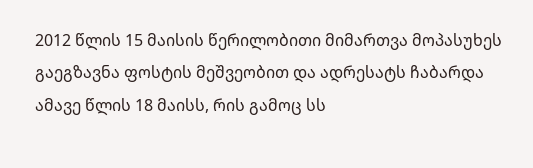2012 წლის 15 მაისის წერილობითი მიმართვა მოპასუხეს გაეგზავნა ფოსტის მეშვეობით და ადრესატს ჩაბარდა ამავე წლის 18 მაისს, რის გამოც სს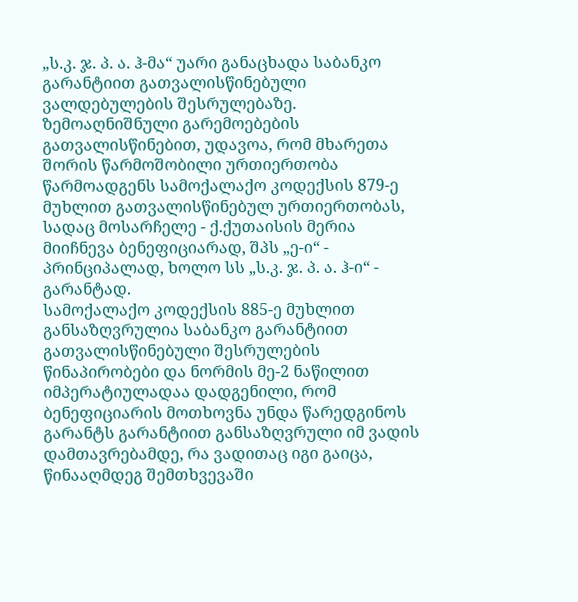„ს.კ. ჯ. პ. ა. ჰ-მა“ უარი განაცხადა საბანკო გარანტიით გათვალისწინებული ვალდებულების შესრულებაზე.
ზემოაღნიშნული გარემოებების გათვალისწინებით, უდავოა, რომ მხარეთა შორის წარმოშობილი ურთიერთობა წარმოადგენს სამოქალაქო კოდექსის 879-ე მუხლით გათვალისწინებულ ურთიერთობას, სადაც მოსარჩელე - ქ.ქუთაისის მერია მიიჩნევა ბენეფიციარად, შპს „ე-ი“ - პრინციპალად, ხოლო სს „ს.კ. ჯ. პ. ა. ჰ-ი“ - გარანტად.
სამოქალაქო კოდექსის 885-ე მუხლით განსაზღვრულია საბანკო გარანტიით გათვალისწინებული შესრულების წინაპირობები და ნორმის მე-2 ნაწილით იმპერატიულადაა დადგენილი, რომ ბენეფიციარის მოთხოვნა უნდა წარედგინოს გარანტს გარანტიით განსაზღვრული იმ ვადის დამთავრებამდე, რა ვადითაც იგი გაიცა, წინააღმდეგ შემთხვევაში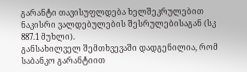გარანტი თავისუფლდება ხელშეკრულებით ნაკისრი ვალდებულების შესრულებისაგან (სკ 887.1 მუხლი).
განსახილველ შემთხვევაში დადგენილია, რომ საბანკო გარანტიით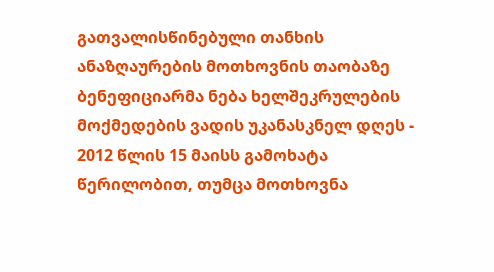გათვალისწინებული თანხის ანაზღაურების მოთხოვნის თაობაზე ბენეფიციარმა ნება ხელშეკრულების მოქმედების ვადის უკანასკნელ დღეს - 2012 წლის 15 მაისს გამოხატა წერილობით, თუმცა მოთხოვნა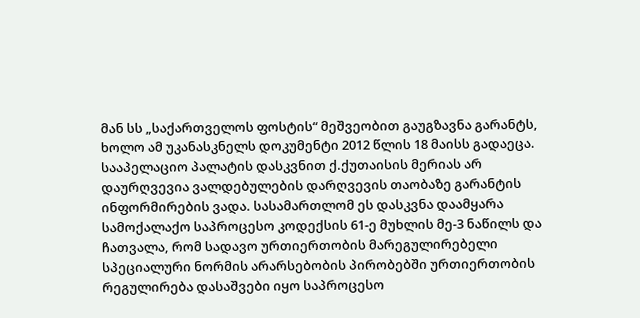მან სს „საქართველოს ფოსტის“ მეშვეობით გაუგზავნა გარანტს, ხოლო ამ უკანასკნელს დოკუმენტი 2012 წლის 18 მაისს გადაეცა.
სააპელაციო პალატის დასკვნით ქ.ქუთაისის მერიას არ დაურღვევია ვალდებულების დარღვევის თაობაზე გარანტის ინფორმირების ვადა. სასამართლომ ეს დასკვნა დაამყარა სამოქალაქო საპროცესო კოდექსის 61-ე მუხლის მე-3 ნაწილს და ჩათვალა, რომ სადავო ურთიერთობის მარეგულირებელი სპეციალური ნორმის არარსებობის პირობებში ურთიერთობის რეგულირება დასაშვები იყო საპროცესო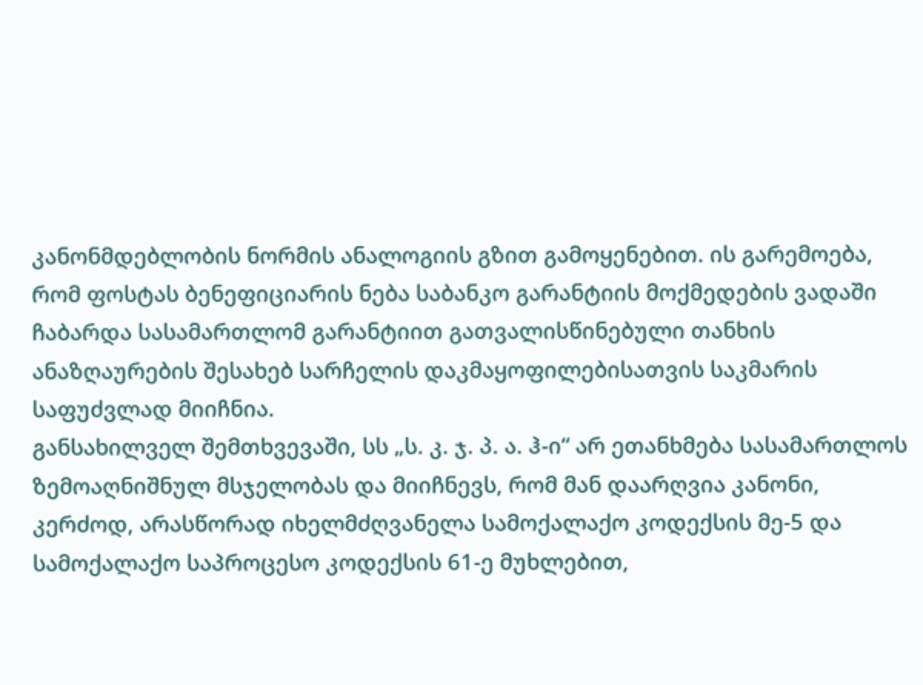კანონმდებლობის ნორმის ანალოგიის გზით გამოყენებით. ის გარემოება, რომ ფოსტას ბენეფიციარის ნება საბანკო გარანტიის მოქმედების ვადაში ჩაბარდა სასამართლომ გარანტიით გათვალისწინებული თანხის ანაზღაურების შესახებ სარჩელის დაკმაყოფილებისათვის საკმარის საფუძვლად მიიჩნია.
განსახილველ შემთხვევაში, სს „ს. კ. ჯ. პ. ა. ჰ-ი“ არ ეთანხმება სასამართლოს ზემოაღნიშნულ მსჯელობას და მიიჩნევს, რომ მან დაარღვია კანონი, კერძოდ, არასწორად იხელმძღვანელა სამოქალაქო კოდექსის მე-5 და სამოქალაქო საპროცესო კოდექსის 61-ე მუხლებით,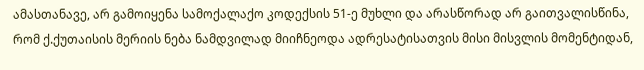ამასთანავე, არ გამოიყენა სამოქალაქო კოდექსის 51-ე მუხლი და არასწორად არ გაითვალისწინა, რომ ქ.ქუთაისის მერიის ნება ნამდვილად მიიჩნეოდა ადრესატისათვის მისი მისვლის მომენტიდან,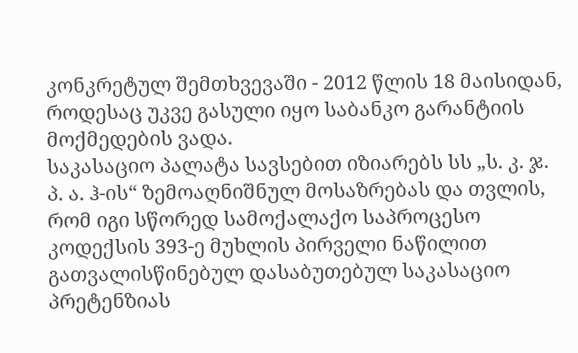კონკრეტულ შემთხვევაში - 2012 წლის 18 მაისიდან, როდესაც უკვე გასული იყო საბანკო გარანტიის მოქმედების ვადა.
საკასაციო პალატა სავსებით იზიარებს სს „ს. კ. ჯ. პ. ა. ჰ-ის“ ზემოაღნიშნულ მოსაზრებას და თვლის, რომ იგი სწორედ სამოქალაქო საპროცესო კოდექსის 393-ე მუხლის პირველი ნაწილით გათვალისწინებულ დასაბუთებულ საკასაციო პრეტენზიას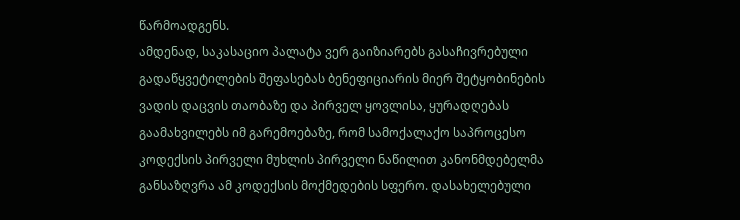წარმოადგენს.
ამდენად, საკასაციო პალატა ვერ გაიზიარებს გასაჩივრებული გადაწყვეტილების შეფასებას ბენეფიციარის მიერ შეტყობინების ვადის დაცვის თაობაზე და პირველ ყოვლისა, ყურადღებას გაამახვილებს იმ გარემოებაზე, რომ სამოქალაქო საპროცესო კოდექსის პირველი მუხლის პირველი ნაწილით კანონმდებელმა განსაზღვრა ამ კოდექსის მოქმედების სფერო. დასახელებული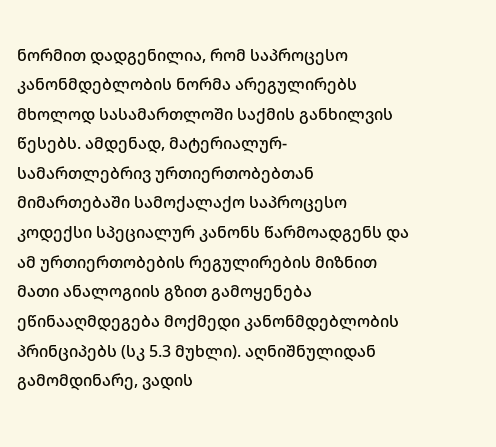ნორმით დადგენილია, რომ საპროცესო კანონმდებლობის ნორმა არეგულირებს მხოლოდ სასამართლოში საქმის განხილვის წესებს. ამდენად, მატერიალურ-სამართლებრივ ურთიერთობებთან მიმართებაში სამოქალაქო საპროცესო კოდექსი სპეციალურ კანონს წარმოადგენს და ამ ურთიერთობების რეგულირების მიზნით მათი ანალოგიის გზით გამოყენება ეწინააღმდეგება მოქმედი კანონმდებლობის პრინციპებს (სკ 5.3 მუხლი). აღნიშნულიდან გამომდინარე, ვადის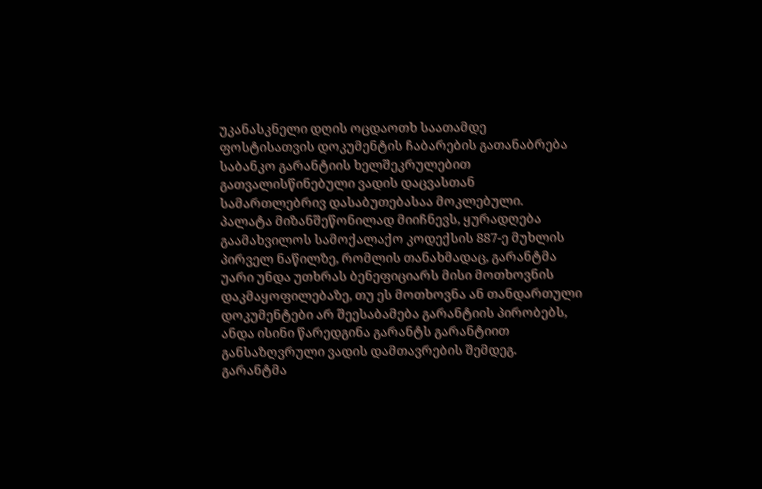უკანასკნელი დღის ოცდაოთხ საათამდე ფოსტისათვის დოკუმენტის ჩაბარების გათანაბრება საბანკო გარანტიის ხელშეკრულებით გათვალისწინებული ვადის დაცვასთან სამართლებრივ დასაბუთებასაა მოკლებული.
პალატა მიზანშეწონილად მიიჩნევს, ყურადღება გაამახვილოს სამოქალაქო კოდექსის 887-ე მუხლის პირველ ნაწილზე, რომლის თანახმადაც, გარანტმა უარი უნდა უთხრას ბენეფიციარს მისი მოთხოვნის დაკმაყოფილებაზე, თუ ეს მოთხოვნა ან თანდართული დოკუმენტები არ შეესაბამება გარანტიის პირობებს, ანდა ისინი წარედგინა გარანტს გარანტიით განსაზღვრული ვადის დამთავრების შემდეგ. გარანტმა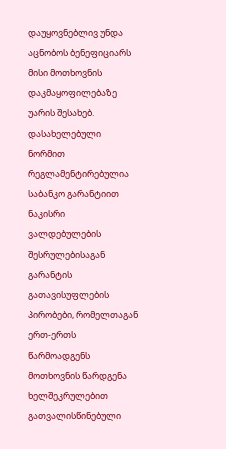დაუყოვნებლივ უნდა აცნობოს ბენეფიციარს მისი მოთხოვნის დაკმაყოფილებაზე უარის შესახებ. დასახელებული ნორმით რეგლამენტირებულია საბანკო გარანტიით ნაკისრი ვალდებულების შესრულებისაგან გარანტის გათავისუფლების პირობები, რომელთაგან ერთ-ერთს წარმოადგენს მოთხოვნის წარდგენა ხელშეკრულებით გათვალისწინებული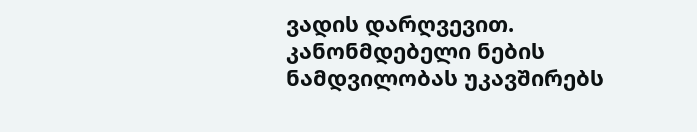ვადის დარღვევით. კანონმდებელი ნების ნამდვილობას უკავშირებს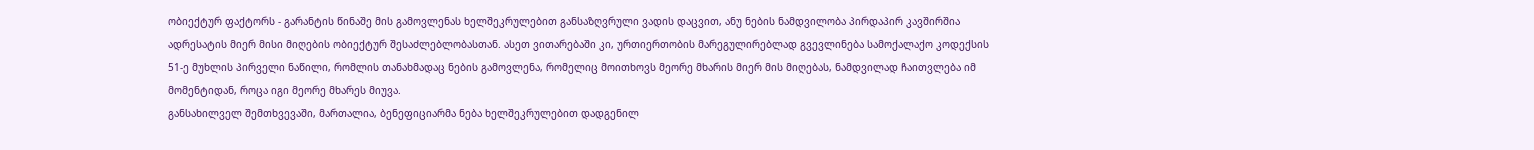ობიექტურ ფაქტორს - გარანტის წინაშე მის გამოვლენას ხელშეკრულებით განსაზღვრული ვადის დაცვით, ანუ ნების ნამდვილობა პირდაპირ კავშირშია ადრესატის მიერ მისი მიღების ობიექტურ შესაძლებლობასთან. ასეთ ვითარებაში კი, ურთიერთობის მარეგულირებლად გვევლინება სამოქალაქო კოდექსის 51-ე მუხლის პირველი ნაწილი, რომლის თანახმადაც ნების გამოვლენა, რომელიც მოითხოვს მეორე მხარის მიერ მის მიღებას, ნამდვილად ჩაითვლება იმ მომენტიდან, როცა იგი მეორე მხარეს მიუვა.
განსახილველ შემთხვევაში, მართალია, ბენეფიციარმა ნება ხელშეკრულებით დადგენილ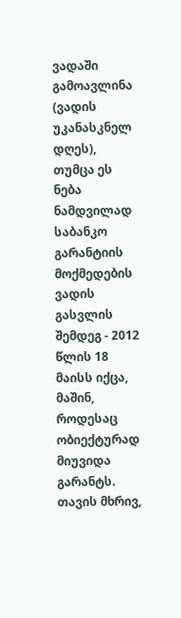ვადაში გამოავლინა (ვადის უკანასკნელ დღეს), თუმცა ეს ნება ნამდვილად საბანკო გარანტიის მოქმედების ვადის გასვლის შემდეგ - 2012 წლის 18 მაისს იქცა, მაშინ, როდესაც ობიექტურად მიუვიდა გარანტს. თავის მხრივ,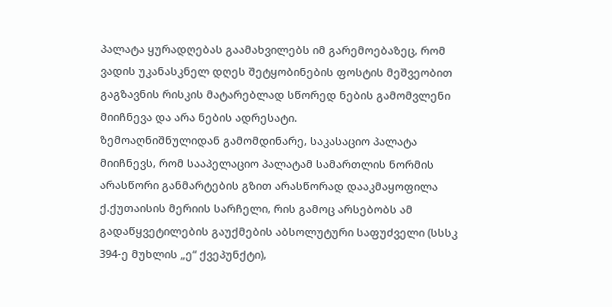პალატა ყურადღებას გაამახვილებს იმ გარემოებაზეც, რომ ვადის უკანასკნელ დღეს შეტყობინების ფოსტის მეშვეობით გაგზავნის რისკის მატარებლად სწორედ ნების გამომვლენი მიიჩნევა და არა ნების ადრესატი.
ზემოაღნიშნულიდან გამომდინარე, საკასაციო პალატა მიიჩნევს, რომ სააპელაციო პალატამ სამართლის ნორმის არასწორი განმარტების გზით არასწორად დააკმაყოფილა ქ.ქუთაისის მერიის სარჩელი, რის გამოც არსებობს ამ გადაწყვეტილების გაუქმების აბსოლუტური საფუძველი (სსსკ 394-ე მუხლის „ე“ ქვეპუნქტი),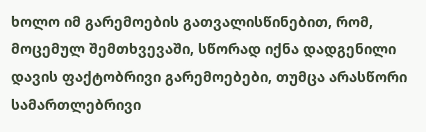ხოლო იმ გარემოების გათვალისწინებით, რომ, მოცემულ შემთხვევაში, სწორად იქნა დადგენილი დავის ფაქტობრივი გარემოებები, თუმცა არასწორი სამართლებრივი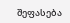შეფასება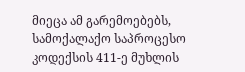მიეცა ამ გარემოებებს, სამოქალაქო საპროცესო კოდექსის 411-ე მუხლის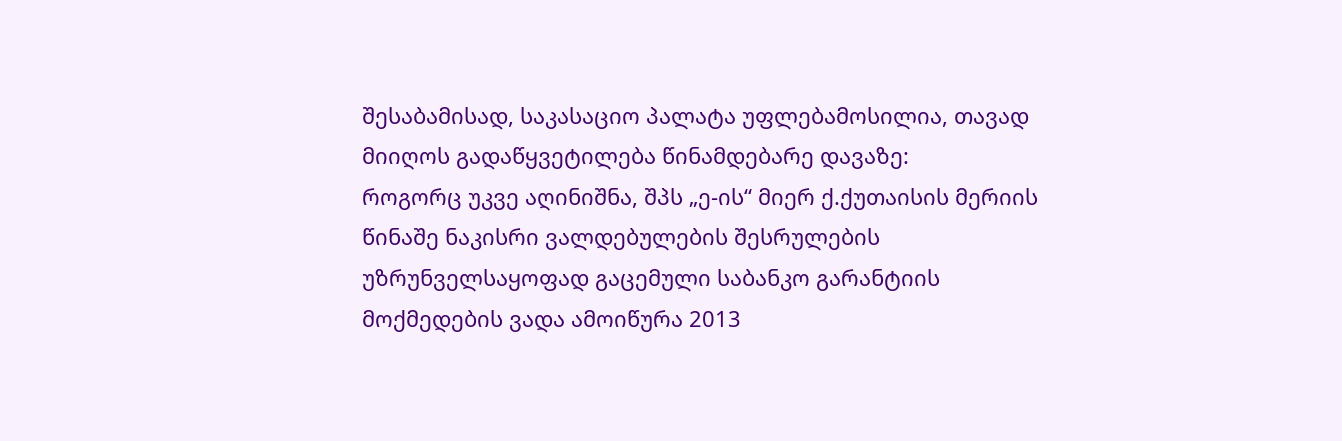შესაბამისად, საკასაციო პალატა უფლებამოსილია, თავად მიიღოს გადაწყვეტილება წინამდებარე დავაზე:
როგორც უკვე აღინიშნა, შპს „ე-ის“ მიერ ქ.ქუთაისის მერიის წინაშე ნაკისრი ვალდებულების შესრულების უზრუნველსაყოფად გაცემული საბანკო გარანტიის მოქმედების ვადა ამოიწურა 2013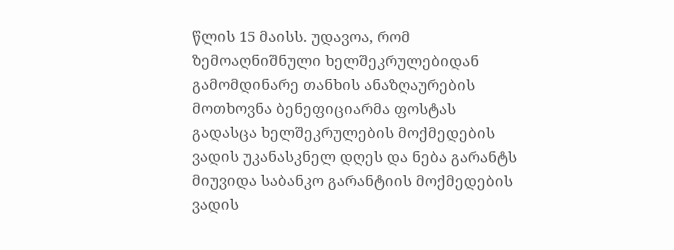წლის 15 მაისს. უდავოა, რომ ზემოაღნიშნული ხელშეკრულებიდან გამომდინარე თანხის ანაზღაურების მოთხოვნა ბენეფიციარმა ფოსტას გადასცა ხელშეკრულების მოქმედების ვადის უკანასკნელ დღეს და ნება გარანტს მიუვიდა საბანკო გარანტიის მოქმედების ვადის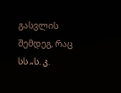გასვლის შემდეგ, რაც სს „ს. კ.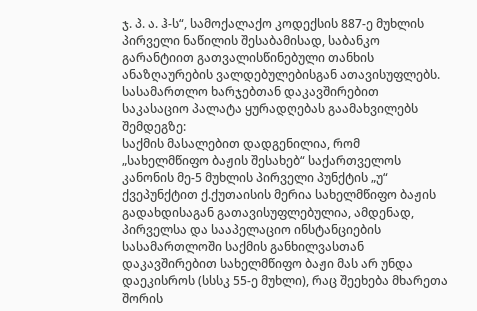ჯ. პ. ა. ჰ-ს“, სამოქალაქო კოდექსის 887-ე მუხლის პირველი ნაწილის შესაბამისად, საბანკო გარანტიით გათვალისწინებული თანხის ანაზღაურების ვალდებულებისგან ათავისუფლებს.
სასამართლო ხარჯებთან დაკავშირებით საკასაციო პალატა ყურადღებას გაამახვილებს შემდეგზე:
საქმის მასალებით დადგენილია, რომ „სახელმწიფო ბაჟის შესახებ“ საქართველოს კანონის მე-5 მუხლის პირველი პუნქტის „უ“ ქვეპუნქტით ქ.ქუთაისის მერია სახელმწიფო ბაჟის გადახდისაგან გათავისუფლებულია, ამდენად, პირველსა და სააპელაციო ინსტანციების სასამართლოში საქმის განხილვასთან დაკავშირებით სახელმწიფო ბაჟი მას არ უნდა დაეკისროს (სსსკ 55-ე მუხლი), რაც შეეხება მხარეთა შორის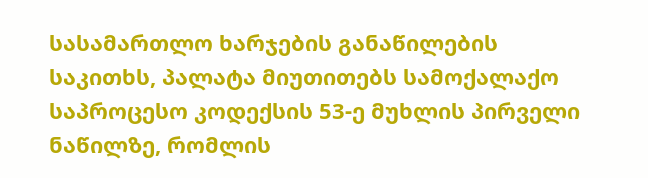სასამართლო ხარჯების განაწილების საკითხს, პალატა მიუთითებს სამოქალაქო საპროცესო კოდექსის 53-ე მუხლის პირველი ნაწილზე, რომლის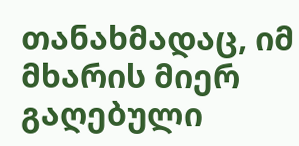თანახმადაც, იმ მხარის მიერ გაღებული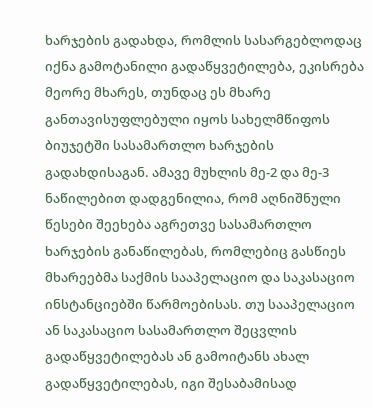ხარჯების გადახდა, რომლის სასარგებლოდაც იქნა გამოტანილი გადაწყვეტილება, ეკისრება მეორე მხარეს, თუნდაც ეს მხარე განთავისუფლებული იყოს სახელმწიფოს ბიუჯეტში სასამართლო ხარჯების გადახდისაგან. ამავე მუხლის მე-2 და მე-3 ნაწილებით დადგენილია, რომ აღნიშნული წესები შეეხება აგრეთვე სასამართლო ხარჯების განაწილებას, რომლებიც გასწიეს მხარეებმა საქმის სააპელაციო და საკასაციო ინსტანციებში წარმოებისას. თუ სააპელაციო ან საკასაციო სასამართლო შეცვლის გადაწყვეტილებას ან გამოიტანს ახალ გადაწყვეტილებას, იგი შესაბამისად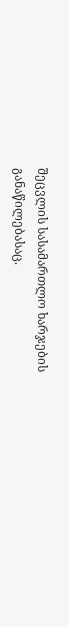შეცვლის სასამართლო ხარჯების განაწილებასაც.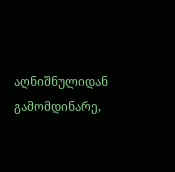აღნიშნულიდან გამომდინარე,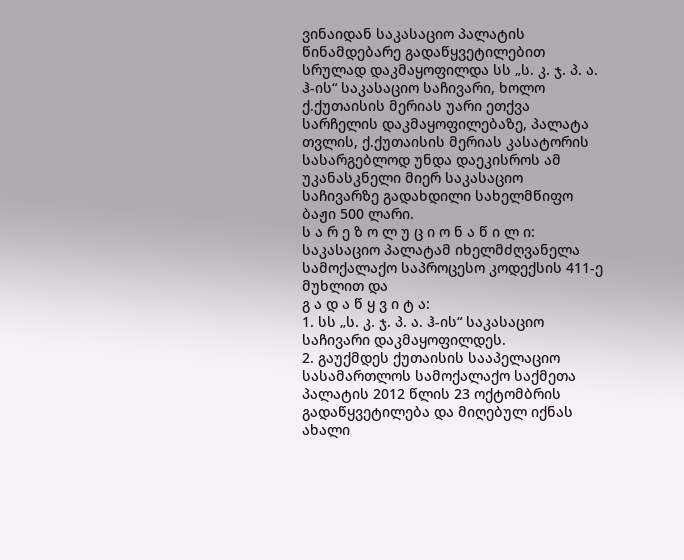ვინაიდან საკასაციო პალატის წინამდებარე გადაწყვეტილებით სრულად დაკმაყოფილდა სს „ს. კ. ჯ. პ. ა. ჰ-ის“ საკასაციო საჩივარი, ხოლო ქ.ქუთაისის მერიას უარი ეთქვა სარჩელის დაკმაყოფილებაზე, პალატა თვლის, ქ.ქუთაისის მერიას კასატორის სასარგებლოდ უნდა დაეკისროს ამ უკანასკნელი მიერ საკასაციო საჩივარზე გადახდილი სახელმწიფო ბაჟი 500 ლარი.
ს ა რ ე ზ ო ლ უ ც ი ო ნ ა წ ი ლ ი:
საკასაციო პალატამ იხელმძღვანელა სამოქალაქო საპროცესო კოდექსის 411-ე მუხლით და
გ ა დ ა წ ყ ვ ი ტ ა:
1. სს „ს. კ. ჯ. პ. ა. ჰ-ის“ საკასაციო საჩივარი დაკმაყოფილდეს.
2. გაუქმდეს ქუთაისის სააპელაციო სასამართლოს სამოქალაქო საქმეთა პალატის 2012 წლის 23 ოქტომბრის გადაწყვეტილება და მიღებულ იქნას ახალი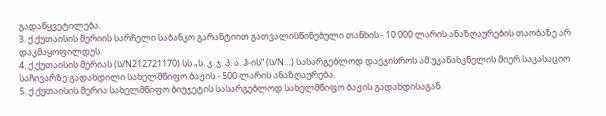გადაწყვეტილება.
3. ქ.ქუთაისის მერიის სარჩელი საბანკო გარანტიით გათვალისწინებული თანხის - 10 000 ლარის ანაზღაურების თაობაზე არ დაკმაყოფილდეს.
4. ქ.ქუთაისის მერიას (ს/N212721170) სს „ს. კ. ჯ. პ. ა. ჰ-ის“ (ს/N…) სასარგებლოდ დაეკისროს ამ უკანასკნელის მიერ საკასაციო საჩივარზე გადახდილი სახელმწიფო ბაჟის - 500 ლარის ანაზღაურება.
5. ქ.ქუთაისის მერია სახელმწიფო ბიუჯეტის სასარგებლოდ სახელმწიფო ბაჟის გადახდისაგან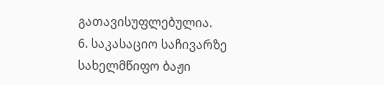გათავისუფლებულია.
6. საკასაციო საჩივარზე სახელმწიფო ბაჟი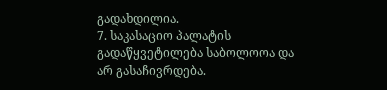გადახდილია.
7. საკასაციო პალატის გადაწყვეტილება საბოლოოა და არ გასაჩივრდება.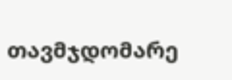თავმჯდომარე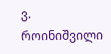ვ. როინიშვილი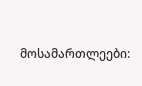მოსამართლეები: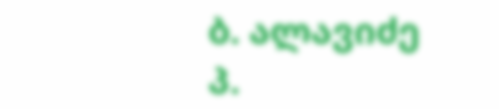ბ. ალავიძე
პ.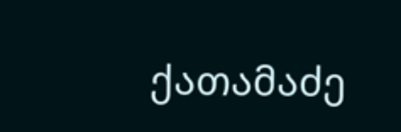ქათამაძე